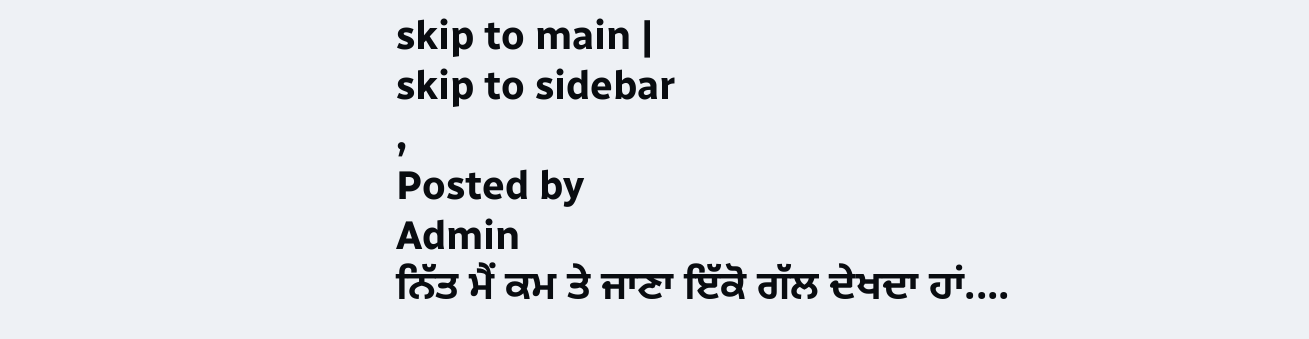skip to main |
skip to sidebar
,
Posted by
Admin
ਨਿੱਤ ਮੈਂ ਕਮ ਤੇ ਜਾਣਾ ਇੱਕੋ ਗੱਲ ਦੇਖਦਾ ਹਾਂ....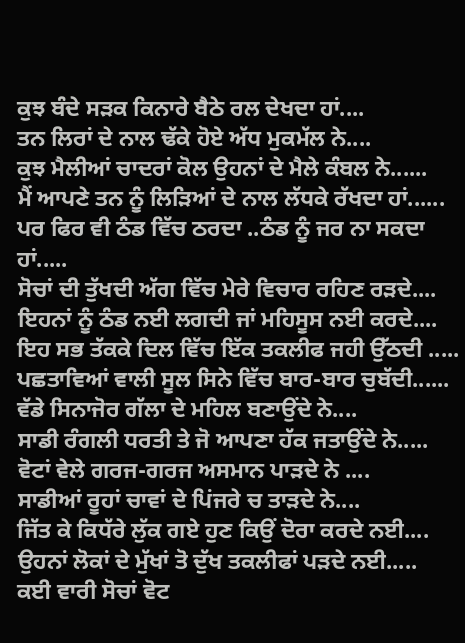ਕੁਝ ਬੰਦੇ ਸੜਕ ਕਿਨਾਰੇ ਬੈਠੇ ਰਲ ਦੇਖਦਾ ਹਾਂ....
ਤਨ ਲਿਰਾਂ ਦੇ ਨਾਲ ਢੱਕੇ ਹੋਏ ਅੱਧ ਮੁਕਮੱਲ ਨੇ....
ਕੁਝ ਮੈਲੀਆਂ ਚਾਦਰਾਂ ਕੋਲ ਉਹਨਾਂ ਦੇ ਮੈਲੇ ਕੰਬਲ ਨੇ......
ਮੈਂ ਆਪਣੇ ਤਨ ਨੂੰ ਲਿੜਿਆਂ ਦੇ ਨਾਲ ਲੱਧਕੇ ਰੱਖਦਾ ਹਾਂ......
ਪਰ ਫਿਰ ਵੀ ਠੰਡ ਵਿੱਚ ਠਰਦਾ ..ਠੰਡ ਨੂੰ ਜਰ ਨਾ ਸਕਦਾ ਹਾਂ.....
ਸੋਚਾਂ ਦੀ ਤੁੱਖਦੀ ਅੱਗ ਵਿੱਚ ਮੇਰੇ ਵਿਚਾਰ ਰਹਿਣ ਰੜਦੇ....
ਇਹਨਾਂ ਨੂੰ ਠੰਡ ਨਈ ਲਗਦੀ ਜਾਂ ਮਹਿਸੂਸ ਨਈ ਕਰਦੇ....
ਇਹ ਸਭ ਤੱਕਕੇ ਦਿਲ ਵਿੱਚ ਇੱਕ ਤਕਲੀਫ ਜਹੀ ਉੱਠਦੀ .....
ਪਛਤਾਵਿਆਂ ਵਾਲੀ ਸੂਲ ਸਿਨੇ ਵਿੱਚ ਬਾਰ-ਬਾਰ ਚੁਬੱਦੀ......
ਵੱਡੇ ਸਿਨਾਜੋਰ ਗੱਲਾ ਦੇ ਮਹਿਲ ਬਣਾਉਂਦੇ ਨੇ....
ਸਾਡੀ ਰੰਗਲੀ ਧਰਤੀ ਤੇ ਜੋ ਆਪਣਾ ਹੱਕ ਜਤਾਉਂਦੇ ਨੇ.....
ਵੋਟਾਂ ਵੇਲੇ ਗਰਜ-ਗਰਜ ਅਸਮਾਨ ਪਾੜਦੇ ਨੇ ....
ਸਾਡੀਆਂ ਰੂਹਾਂ ਚਾਵਾਂ ਦੇ ਪਿਂਜਰੇ ਚ ਤਾੜਦੇ ਨੇ....
ਜਿੱਤ ਕੇ ਕਿਧੱਰੇ ਲੁੱਕ ਗਏ ਹੁਣ ਕਿਉਂ ਦੋਰਾ ਕਰਦੇ ਨਈ....
ਉਹਨਾਂ ਲੋਕਾਂ ਦੇ ਮੁੱਖਾਂ ਤੋ ਦੁੱਖ ਤਕਲੀਫਾਂ ਪੜਦੇ ਨਈ.....
ਕਈ ਵਾਰੀ ਸੋਚਾਂ ਵੋਟ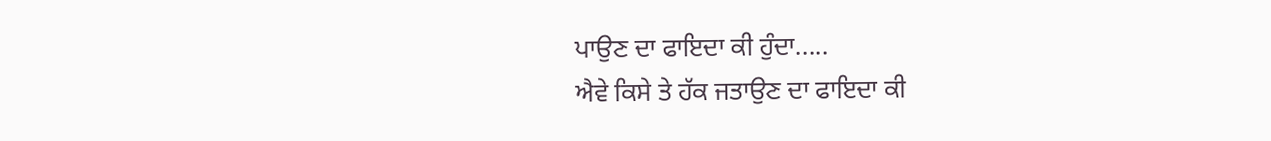ਪਾਉਣ ਦਾ ਫਾਇਦਾ ਕੀ ਹੁੰਦਾ.....
ਐਵੇ ਕਿਸੇ ਤੇ ਹੱਕ ਜਤਾਉਣ ਦਾ ਫਾਇਦਾ ਕੀ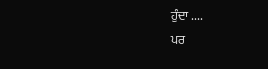ਹੁੰਦਾ ....
ਪਰ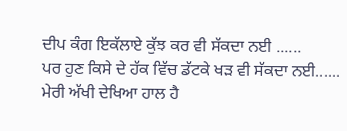ਦੀਪ ਕੰਗ ਇਕੱਲਾਏ ਕੁੱਝ ਕਰ ਵੀ ਸੱਕਦਾ ਨਈ ......
ਪਰ ਹੁਣ ਕਿਸੇ ਦੇ ਹੱਕ ਵਿੱਚ ਡੱਟਕੇ ਖੜ ਵੀ ਸੱਕਦਾ ਨਈ......
ਮੇਰੀ ਅੱਖੀ ਦੇਖਿਆ ਹਾਲ ਹੈ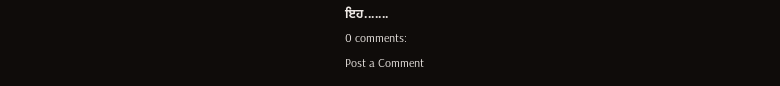ਇਹ.......
0 comments:
Post a Comment